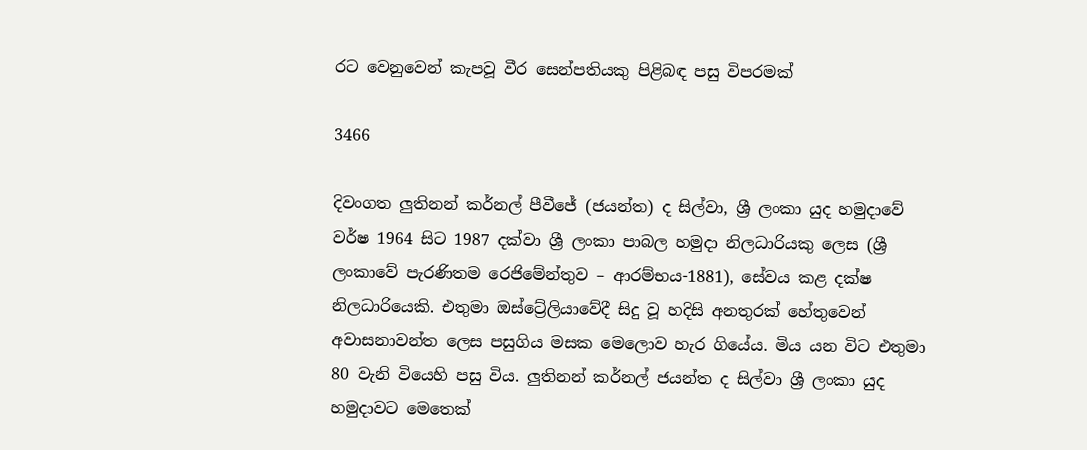රට වෙනුවෙන් කැපවූ වීර සෙන්පතියකු පිළිබඳ පසු විපරමක්

3466

දිවංගත ලුතිනන් කර්නල් පීවීජේ (ජයන්ත) ද සිල්වා, ශ්‍රී ලංකා යුද හමුදාවේ වර්ෂ 1964 සිට 1987 දක්වා ශ්‍රී ලංකා පාබල හමුදා නිලධාරියකු ලෙස (ශ්‍රී ලංකාවේ පැරණිතම රෙජිමේන්තුව – ආරම්භය-1881), සේවය කළ දක්ෂ නිලධාරියෙකි. එතුමා ඔස්ට්‍රේලියාවේදී සිදු වූ හදිසි අනතුරක් හේතුවෙන් අවාසනාවන්ත ලෙස පසුගිය මසක මෙලොව හැර ගියේය. මිය යන විට එතුමා 80 වැනි වියෙහි පසු විය. ලුතිනන් කර්නල් ජයන්ත ද සිල්වා ශ්‍රී ලංකා යුද හමුදාවට මෙතෙක්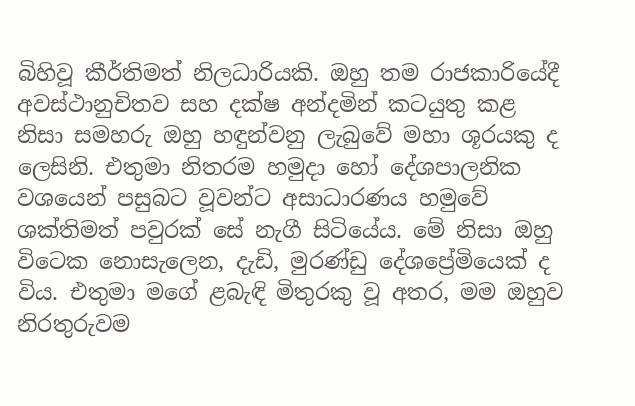බිහිවූ කීර්තිමත් නිලධාරියකි. ඔහු තම රාජකාරියේදී අවස්ථානුචිතව සහ දක්ෂ අන්දමින් කටයුතු කළ නිසා සමහරු ඔහු හඳුන්වනු ලැබුවේ මහා ශූරයකු ද ලෙසිනි. එතුමා නිතරම හමුදා හෝ දේශපාලනික වශයෙන් පසුබට වූවන්ට අසාධාරණය හමුවේ ශක්තිමත් පවුරක් සේ නැගී සිටියේය. මේ නිසා ඔහු විටෙක නොසැලෙන, දැඩි, මුරණ්ඩු දේශප්‍රේමියෙක් ද විය. එතුමා මගේ ළබැඳි මිතුරකු වූ අතර, මම ඔහුව නිරතුරුවම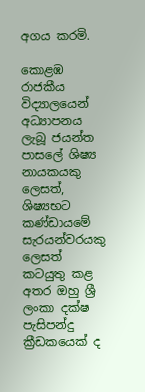අගය කරමි.

කොළඹ රාජකීය විද්‍යාලයෙන් අධ්‍යාපනය ලැබූ ජයන්ත පාසලේ ශිෂ්‍ය නායකයකු ලෙසත්, ශිෂ්‍යභට කණ්ඩායමේ සැරයන්වරයකු ලෙසත් කටයුතු කළ අතර ඔහු ශ්‍රී ලංකා දක්ෂ පැසිපන්දු ක්‍රීඩකයෙක් ද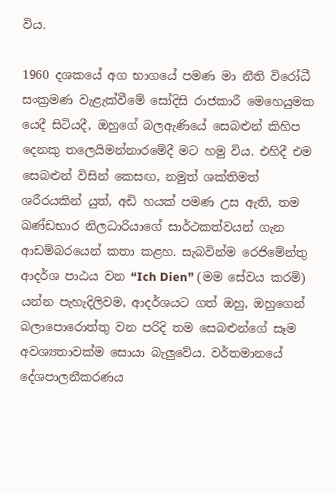විය.

1960 දශකයේ අග භාගයේ පමණ මා නීති විරෝධී සංක්‍රමණ වැළැක්වීමේ සෝදිසි රාජකාරී මෙහෙයුමක යෙදී සිටියදී, ඔහුගේ බලඇණියේ සෙබළුන් කිහිප දෙනකු තලෙයිමන්නාරමේදී මට හමු විය. එහිදී එම සෙබළුන් විසින් කෙසඟ, නමුත් ශක්තිමත් ශරීරයකින් යුත්, අඩි හයක් පමණ උස ඇති, තම ඛණ්ඩභාර නිලධාරියාගේ සාර්ථකත්වයන් ගැන ආඩම්බරයෙන් කතා කළහ. සැබවින්ම රෙජිමේන්තු ආදර්ශ පාඨය වන “Ich Dien” (මම සේවය කරමි) යන්න පැහැදිලිවම, ආදර්ශයට ගත් ඔහු, ඔහුගෙන් බලාපොරොත්තු වන පරිදි තම සෙබළුන්ගේ සෑම අවශ්‍යතාවක්ම සොයා බැලුවේය. වර්තමානයේ දේශපාලනීකරණය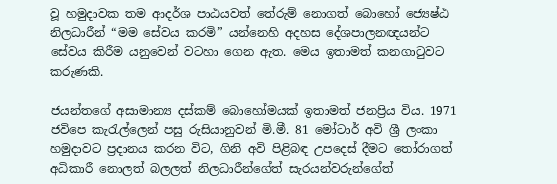වූ හමුදාවක තම ආදර්ශ පාඨයවත් තේරුම් නොගත් බොහෝ ජ්‍යෙෂ්ඨ නිලධාරීන් “මම සේවය කරමි” යන්නෙහි අදහස දේශපාලනඥයන්ට සේවය කිරීම යනුවෙන් වටහා ගෙන ඇත. මෙය ඉතාමත් කනගාටුවට කරුණකි.

ජයන්තගේ අසාමාන්‍ය දස්කම් බොහෝමයක් ඉතාමත් ජනප්‍රිය විය. 1971 ජවිපෙ කැරැල්ලෙන් පසු රුසියානුවන් මි.මී. 81 මෝටාර් අවි ශ්‍රී ලංකා හමුදාවට ප්‍රදානය කරන විට, ගිනි අවි පිළිබඳ උපදෙස් දීමට තෝරාගත් අධිකාරී නොලත් බලලත් නිලධාරීන්ගේත් සැරයන්වරුන්ගේත්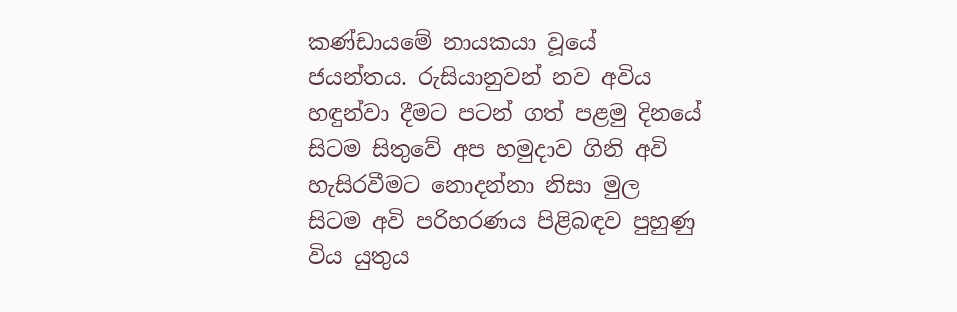කණ්ඩායමේ නායකයා වූයේ ජයන්තය. රුසියානුවන් නව අවිය හඳුන්වා දීමට පටන් ගත් පළමු දිනයේ සිටම සිතුවේ අප හමුදාව ගිනි අවි හැසිරවීමට නොදන්නා නිසා මුල සිටම අවි පරිහරණය පිළිබඳව පුහුණු විය යුතුය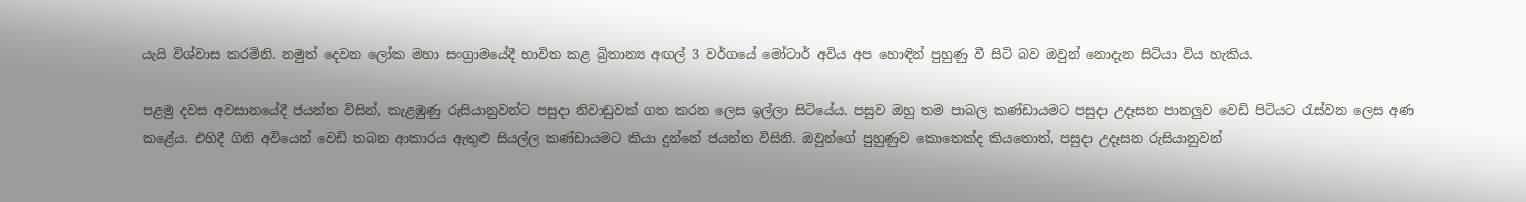යැයි විශ්වාස කරමිනි. නමුත් දෙවන ලෝක මහා සංග්‍රාමයේදී භාවිත කළ බ්‍රිතාන්‍ය අඟල් 3 වර්ගයේ මෝටාර් අවිය අප හොඳින් පුහුණු වී සිටි බව ඔවුන් නොදැන සිටියා විය හැකිය.

පළමු දවස අවසානයේදී ජයන්ත විසින්, කැළඹුණු රුසියානුවන්ට පසුදා නිවාඩුවක් ගත කරන ලෙස ඉල්ලා සිටියේය. පසුව ඔහු තම පාබල කණ්ඩායමට පසුදා උදෑසන පානලුව වෙඩි පිටියට රැස්වන ලෙස අණ කළේය. එහිදී ගිනි අවියෙන් වෙඩි තබන ආකාරය ඇතුළු සියල්ල කණ්ඩායමට කියා දුන්නේ ජයන්ත විසිනි. ඔවුන්ගේ පුහුණුව කොතෙක්ද කියතොත්, පසුදා උදෑසන රුසියානුවන්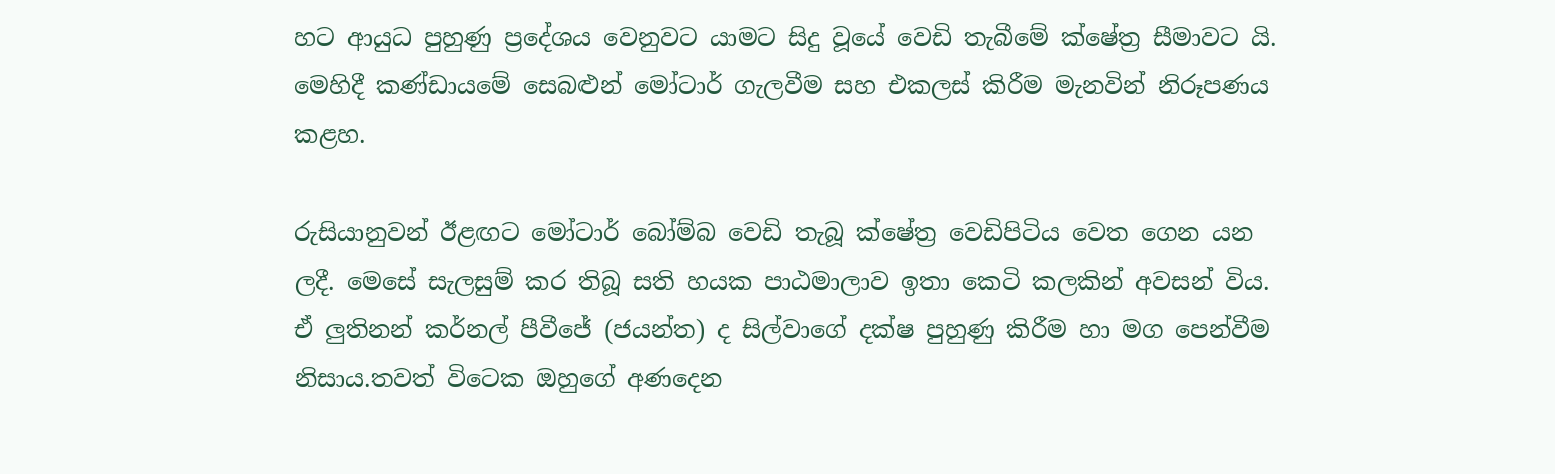හට ආයුධ පුහුණු ප්‍රදේශය වෙනුවට යාමට සිදු වූයේ වෙඩි තැබීමේ ක්ෂේත්‍ර සීමාවට යි. මෙහිදී කණ්ඩායමේ සෙබළුන් මෝටාර් ගැලවීම සහ එකලස් කිරීම මැනවින් නිරූපණය කළහ.

රුසියානුවන් ඊළඟට මෝටාර් බෝම්බ වෙඩි තැබූ ක්ෂේත්‍ර වෙඩිපිටිය වෙත ගෙන යන ලදී. මෙසේ සැලසුම් කර තිබූ සති හයක පාඨමාලාව ඉතා කෙටි කලකින් අවසන් විය. ඒ ලුතිනන් කර්නල් පීවීජේ (ජයන්ත) ද සිල්වාගේ දක්ෂ පුහුණු කිරීම හා මග පෙන්වීම නිසාය.තවත් විටෙක ඔහුගේ අණදෙන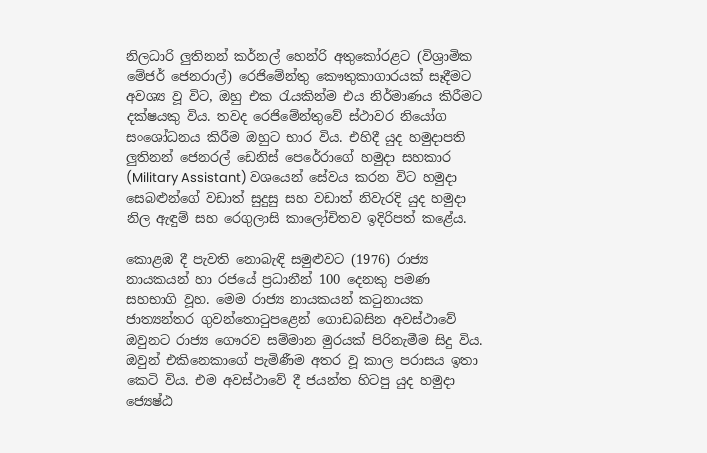නිලධාරි ලුතිනන් කර්නල් හෙන්රි අතුකෝරළට (විශ්‍රාමික මේජර් ජෙනරාල්) රෙජිමේන්තු කෞතුකාගාරයක් සෑදීමට අවශ්‍ය වූ විට, ඔහු එක රැයකින්ම එය නිර්මාණය කිරීමට දක්ෂයකු විය. තවද රෙජිමේන්තුවේ ස්ථාවර නියෝග සංශෝධනය කිරීම ඔහුට භාර විය. එහිදී යුද හමුදාපති ලුතිනන් ජෙනරල් ඩෙනිස් පෙරේරාගේ හමුදා සහකාර (Military Assistant) වශයෙන් සේවය කරන විට හමුදා සෙබළුන්ගේ වඩාත් සුදුසු සහ වඩාත් නිවැරදි යුද හමුදා නිල ඇඳුම් සහ රෙගුලාසි කාලෝචිතව ඉදිරිපත් කළේය.

කොළඹ දී පැවති නොබැඳි සමුළුවට (1976) රාජ්‍ය නායකයන් හා රජයේ ප්‍රධානීන් 100 දෙනකු පමණ සහභාගි වූහ. මෙම රාජ්‍ය නායකයන් කටුනායක ජාත්‍යන්තර ගුවන්තොටුපළෙන් ගොඩබසින අවස්ථාවේ ඔවුනට රාජ්‍ය ගෞරව සම්මාන මුරයක් පිරිනැමීම සිදු විය. ඔවුන් එකිනෙකාගේ පැමිණීම අතර වූ කාල පරාසය ඉතා කෙටි විය. එම අවස්ථාවේ දී ජයන්ත හිටපු යුද හමුදා ජ්‍යෙෂ්ඨ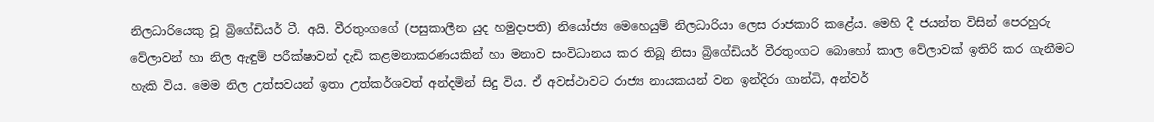නිලධාරියෙකු වූ බ්‍රිගේඩියර් ටී. අයි. වීරතුංගගේ (පසුකාලීන යුද හමුදාපති) නියෝජ්‍ය මෙහෙයුම් නිලධාරියා ලෙස රාජකාරි කළේය. මෙහි දී ජයන්ත විසින් පෙරහුරු වේලාවන් හා නිල ඇඳුම් පරීක්ෂාවන් දැඩි කළමනාකරණයකින් හා මනාව සංවිධානය කර තිබූ නිසා බ්‍රිගේඩියර් වීරතුංගට බොහෝ කාල වේලාවක් ඉතිරි කර ගැනීමට හැකි විය. මෙම නිල උත්සවයන් ඉතා උත්කර්ශවත් අන්දමින් සිදු විය. ඒ අවස්ථාවට රාජ්‍ය නායකයන් වන ඉන්දිරා ගාන්ධි, අන්වර්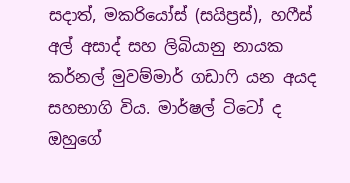සදාත්, මකරියෝස් (සයිප්‍රස්), හෆීස් අල් අසාද් සහ ලිබියානු නායක කර්නල් මුවම්මාර් ගඩාෆි යන අයද සහභාගි විය. මාර්ෂල් ටිටෝ ද ඔහුගේ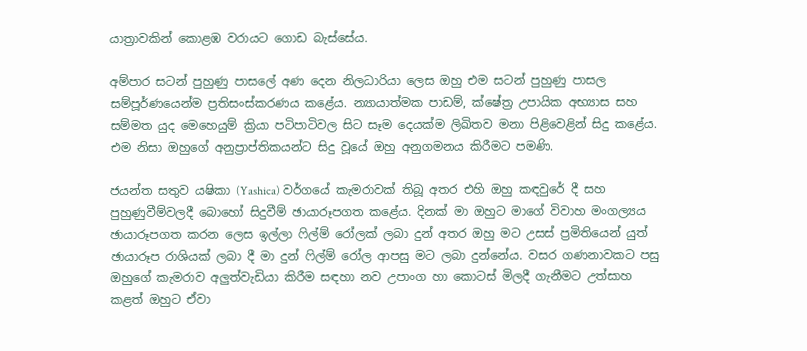යාත්‍රාවකින් කොළඹ වරායට ගොඩ බැස්සේය.

අම්පාර සටන් පුහුණු පාසලේ අණ දෙන නිලධාරියා ලෙස ඔහු එම සටන් පුහුණු පාසල සම්පූර්ණයෙන්ම ප්‍රතිසංස්කරණය කළේය. න්‍යායාත්මක පාඩම්, ක්ෂේත්‍ර උපායික අභ්‍යාස සහ සම්මත යුද මෙහෙයුම් ක්‍රියා පටිපාටිවල සිට සෑම දෙයක්ම ලිඛිතව මනා පිළිවෙළින් සිදු කළේය. එම නිසා ඔහුගේ අනුප්‍රාප්තිකයන්ට සිදු වූයේ ඔහු අනුගමනය කිරීමට පමණි.

ජයන්ත සතුව යෂිකා (Yashica) වර්ගයේ කැමරාවක් තිබූ අතර එහි ඔහු කඳවුරේ දී සහ පුහුණුවීම්වලදී බොහෝ සිදුවීම් ඡායාරූපගත කළේය. දිනක් මා ඔහුට මාගේ විවාහ මංගල්‍යය ඡායාරූපගත කරන ලෙස ඉල්ලා ෆිල්ම් රෝලක් ලබා දුන් අතර ඔහු මට උසස් ප්‍රමිතියෙන් යුත් ඡායාරූප රාශියක් ලබා දී මා දුන් ෆිල්ම් රෝල ආපසු මට ලබා දුන්නේය. වසර ගණනාවකට පසු ඔහුගේ කැමරාව අලුත්වැඩියා කිරීම සඳහා නව උපාංග හා කොටස් මිලදී ගැනීමට උත්සාහ කළත් ඔහුට ඒවා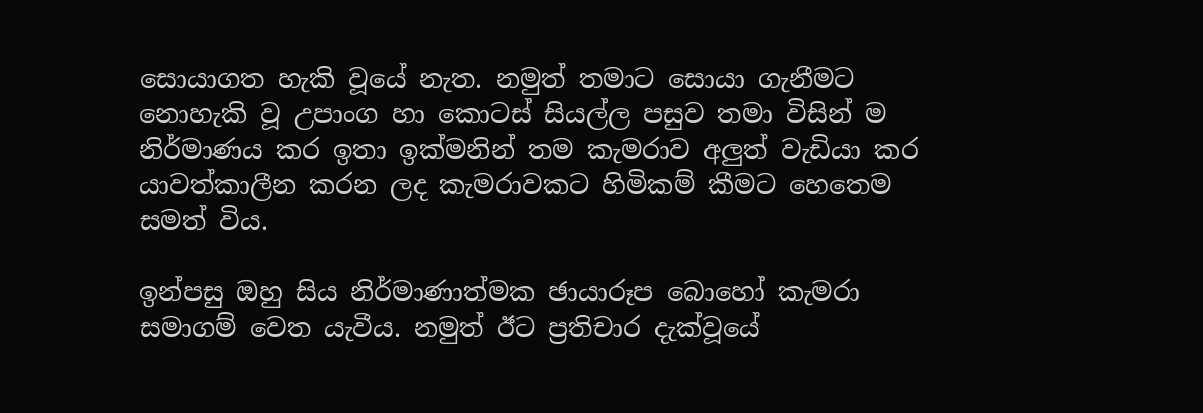සොයාගත හැකි වූයේ නැත. නමුත් තමාට සොයා ගැනීමට නොහැකි වූ උපාංග හා කොටස් සියල්ල පසුව තමා විසින් ම නිර්මාණය කර ඉතා ඉක්මනින් තම කැමරාව අලුත් වැඩියා කර යාවත්කාලීන කරන ලද කැමරාවකට හිමිකම් කීමට හෙතෙම සමත් විය.

ඉන්පසු ඔහු සිය නිර්මාණාත්මක ඡායාරූප බොහෝ කැමරා සමාගම් වෙත යැවීය. නමුත් ඊට ප්‍රතිචාර දැක්වූයේ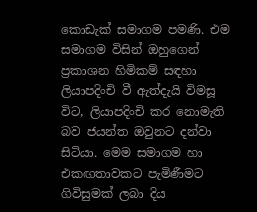කොඩැක් සමාගම පමණි. එම සමාගම විසින් ඔහුගෙන් ප්‍රකාශන හිමිකම් සඳහා ලියාපදිංචි වී ඇත්දැයි විමසූ විට, ලියාපදිංචි කර නොමැති බව ජයන්ත ඔවුනට දන්වා සිටියා. මෙම සමාගම හා එකඟතාවකට පැමිණීමට ගිවිසුමක් ලබා දිය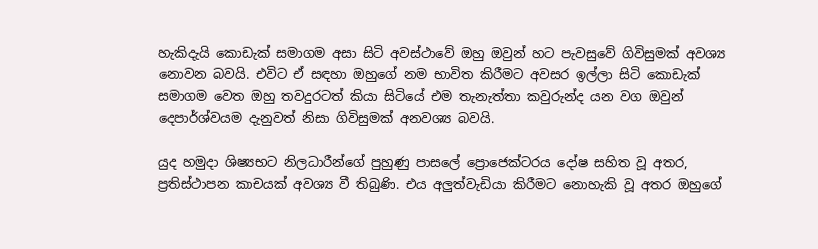හැකිදැයි කොඩැක් සමාගම අසා සිටි අවස්ථාවේ ඔහු ඔවුන් හට පැවසුවේ ගිවිසුමක් අවශ්‍ය නොවන බවයි. එවිට ඒ සඳහා ඔහුගේ නම භාවිත කිරීමට අවසර ඉල්ලා සිටි කොඩැක් සමාගම වෙත ඔහු තවදුරටත් කියා සිටියේ එම තැනැත්තා කවුරුන්ද යන වග ඔවුන් දෙපාර්ශ්වයම දැනුවත් නිසා ගිවිසුමක් අනවශ්‍ය බවයි.

යුද හමුදා ශිෂ්‍යභට නිලධාරීන්ගේ පුහුණු පාසලේ ප්‍රොජෙක්ටරය දෝෂ සහිත වූ අතර, ප්‍රතිස්ථාපන කාචයක් අවශ්‍ය වී තිබුණි. එය අලුත්වැඩියා කිරීමට නොහැකි වූ අතර ඔහුගේ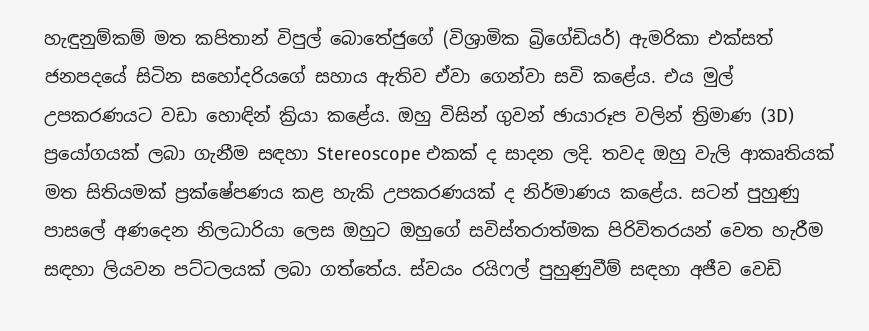හැඳුනුම්කම් මත කපිතාන් විපුල් බොතේජුගේ (විශ්‍රාමික බ්‍රිගේඩියර්) ඇමරිකා එක්සත් ජනපදයේ සිටින සහෝදරියගේ සහාය ඇතිව ඒවා ගෙන්වා සවි කළේය. එය මුල් උපකරණයට වඩා හොඳින් ක්‍රියා කළේය. ඔහු විසින් ගුවන් ඡායාරූප වලින් ත්‍රිමාණ (3D) ප්‍රයෝගයක් ලබා ගැනීම සඳහා Stereoscope එකක් ද සාදන ලදි. තවද ඔහු වැලි ආකෘතියක් මත සිතියමක් ප්‍රක්ෂේපණය කළ හැකි උපකරණයක් ද නිර්මාණය කළේය. සටන් පුහුණු පාසලේ අණදෙන නිලධාරියා ලෙස ඔහුට ඔහුගේ සවිස්තරාත්මක පිරිවිතරයන් වෙත හැරීම සඳහා ලියවන පට්ටලයක් ලබා ගත්තේය. ස්වයං රයිෆල් පුහුණුවීම් සඳහා අජීව වෙඩි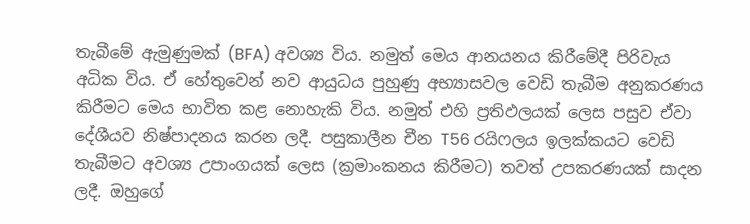තැබීමේ ඇමුණුමක් (BFA) අවශ්‍ය විය. නමුත් මෙය ආනයනය කිරීමේදී පිරිවැය අධික විය. ඒ හේතුවෙන් නව ආයුධය පුහුණු අභ්‍යාසවල වෙඩි තැබීම අනුකරණය කිරීමට මෙය භාවිත කළ නොහැකි විය. නමුත් එහි ප්‍රතිඵලයක් ලෙස පසුව ඒවා දේශීයව නිෂ්පාදනය කරන ලදී. පසුකාලීන චීන T56 රයිෆලය ඉලක්කයට වෙඩි තැබීමට අවශ්‍ය උපාංගයක් ලෙස (ක්‍රමාංකනය කිරීමට) තවත් උපකරණයක් සාදන ලදී. ඔහුගේ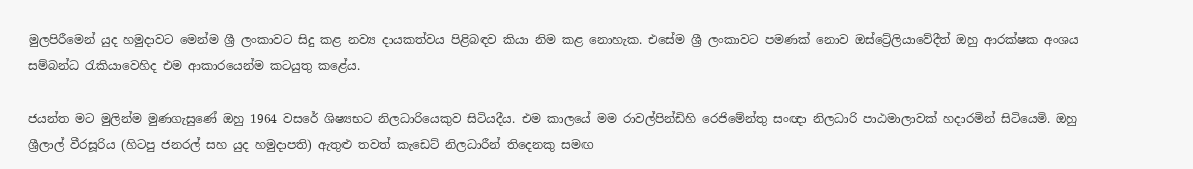මුලපිරීමෙන් යුද හමුදාවට මෙන්ම ශ්‍රී ලංකාවට සිදු කළ නව්‍ය දායකත්වය පිළිබඳව කියා නිම කළ නොහැක. එසේම ශ්‍රී ලංකාවට පමණක් නොව ඔස්ට්‍රේලියාවේදීත් ඔහු ආරක්ෂක අංශය සම්බන්ධ රැකියාවෙහිද එම ආකාරයෙන්ම කටයුතු කළේය.

ජයන්ත මට මුලින්ම මුණගැසුණේ ඔහු 1964 වසරේ ශිෂ්‍යභට නිලධාරියෙකුව සිටියදීය. එම කාලයේ මම රාවල්පින්ඩිහි රෙජිමේන්තු සංඥා නිලධාරි පාඨමාලාවක් හදාරමින් සිටියෙමි. ඔහු ශ්‍රීලාල් වීරසූරිය (හිටපු ජනරල් සහ යුද හමුදාපති) ඇතුළු තවත් කැඩෙට් නිලධාරීන් තිදෙනකු සමඟ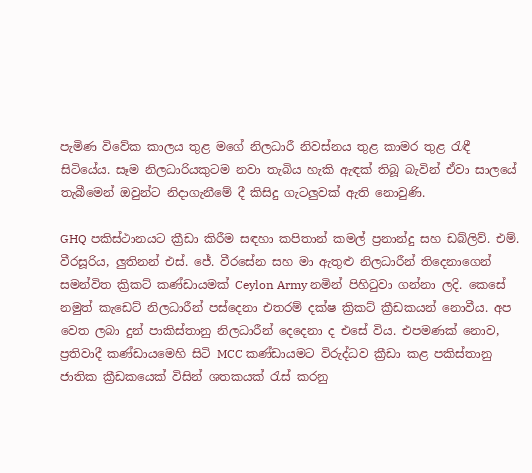පැමිණ විවේක කාලය තුළ මගේ නිලධාරී නිවස්නය තුළ කාමර තුළ රැඳී සිටියේය. සෑම නිලධාරියකුටම නවා තැබිය හැකි ඇඳක් තිබූ බැවින් ඒවා සාලයේ තැබීමෙන් ඔවුන්ට නිදාගැනීමේ දී කිසිදු ගැටලුවක් ඇති නොවුණි.

GHQ පකිස්ථානයට ක්‍රීඩා කිරීම සඳහා කපිතාන් කමල් ප්‍රනාන්දු සහ ඩබ්ලිව්. එම්. වීරසූරිය, ලුතිනන් එස්. ජේ. වීරසේන සහ මා ඇතුළු නිලධාරීන් තිදෙනාගෙන් සමන්විත ක්‍රිකට් කණ්ඩායමක් Ceylon Army නමින් පිහිටුවා ගන්නා ලදි. කෙසේ නමුත් කැඩෙට් නිලධාරීන් පස්දෙනා එතරම් දක්ෂ ක්‍රිකට් ක්‍රීඩකයන් නොවීය. අප වෙත ලබා දුන් පාකිස්තානු නිලධාරීන් දෙදෙනා ද එසේ විය. එපමණක් නොව, ප්‍රතිවාදී කණ්ඩායමෙහි සිටි MCC කණ්ඩායමට විරුද්ධව ක්‍රීඩා කළ පකිස්තානු ජාතික ක්‍රීඩකයෙක් විසින් ශතකයක් රැස් කරනු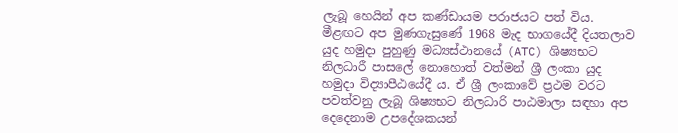ලැබූ හෙයින් අප කණ්ඩායම පරාජයට පත් විය. මීළඟට අප මුණගැසුණේ 1968 මැද භාගයේදී දියතලාව යුද හමුදා පුහුණු මධ්‍යස්ථානයේ (ATC) ශිෂ්‍යභට නිලධාරී පාසලේ නොහොත් වත්මන් ශ්‍රී ලංකා යුද හමුදා විද්‍යාපීඨයේදී ය. ඒ ශ්‍රී ලංකාවේ ප්‍රථම වරට පවත්වනු ලැබූ ශිෂ්‍යභට නිලධාරි පාඨමාලා සඳහා අප දෙදෙනාම උපදේශකයන්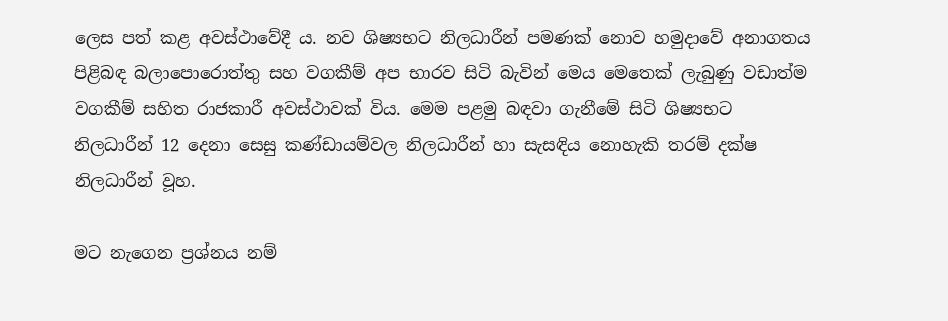ලෙස පත් කළ අවස්ථාවේදී ය. නව ශිෂ්‍යභට නිලධාරීන් පමණක් නොව හමුදාවේ අනාගතය පිළිබඳ බලාපොරොත්තු සහ වගකීම් අප භාරව සිටි බැවින් මෙය මෙතෙක් ලැබුණු වඩාත්ම වගකීම් සහිත රාජකාරී අවස්ථාවක් විය. මෙම පළමු බඳවා ගැනීමේ සිටි ශිෂ්‍යභට නිලධාරීන් 12 දෙනා සෙසු කණ්ඩායම්වල නිලධාරීන් හා සැසඳිය නොහැකි තරම් දක්ෂ නිලධාරීන් වූහ.

මට නැගෙන ප්‍රශ්නය නම්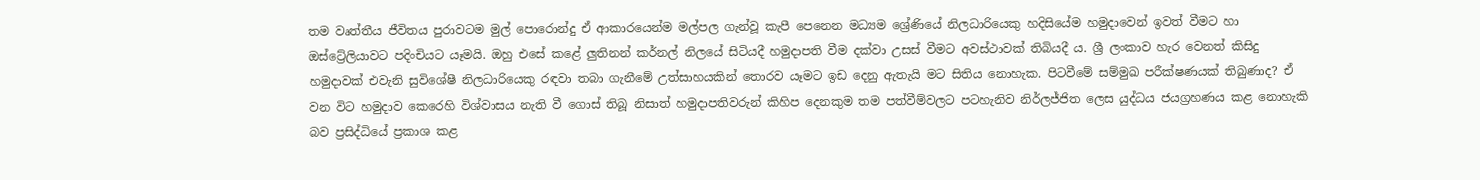තම වෘත්තීය ජීවිතය පුරාවටම මුල් පොරොන්දු ඒ ආකාරයෙන්ම මල්පල ගැන්වූ කැපී පෙනෙන මධ්‍යම ශ්‍රේණියේ නිලධාරියෙකු හදිසියේම හමුදාවෙන් ඉවත් වීමට හා ඔස්ට්‍රේලියාවට පදිංචියට යෑමයි. ඔහු එසේ කළේ ලුතිනන් කර්නල් නිලයේ සිටියදී හමුදාපති වීම දක්වා උසස් වීමට අවස්ථාවක් තිබියදී ය. ශ්‍රී ලංකාව හැර වෙනත් කිසිදු හමුදාවක් එවැනි සුවිශේෂී නිලධාරියෙකු රඳවා තබා ගැනීමේ උත්සාහයකින් තොරව යෑමට ඉඩ දෙනු ඇතැයි මට සිතිය නොහැක. පිටවීමේ සම්මුඛ පරීක්ෂණයක් තිබුණාද? ඒ වන විට හමුදාව කෙරෙහි විශ්වාසය නැති වී ගොස් තිබූ නිසාත් හමුදාපතිවරුන් කිහිප දෙනකුම තම පත්වීම්වලට පටහැනිව නිර්ලජ්ජිත ලෙස යුද්ධය ජයග්‍රහණය කළ නොහැකි බව ප්‍රසිද්ධියේ ප්‍රකාශ කළ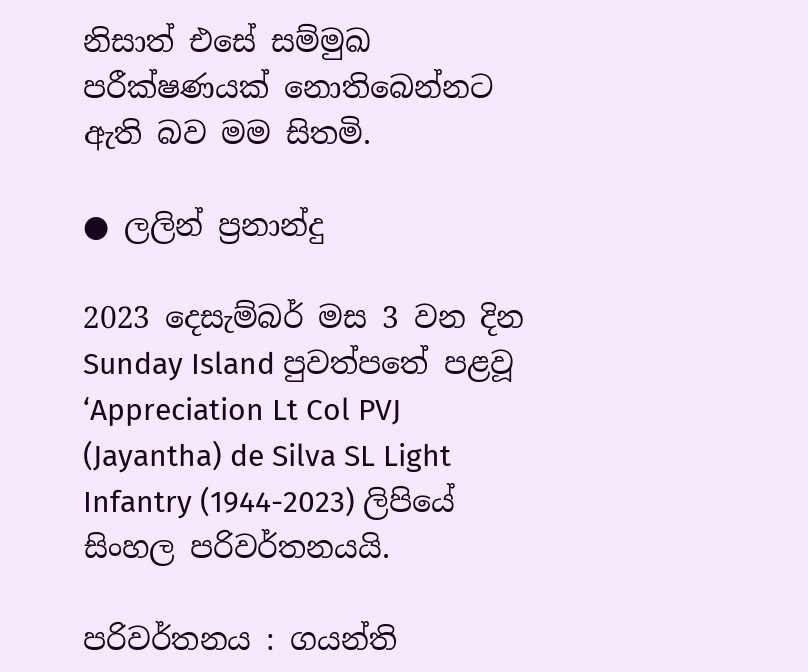නිසාත් එසේ සම්මුඛ පරීක්ෂණයක් නොතිබෙන්නට ඇති බව මම සිතමි.

● ලලින් ප්‍රනාන්දු

2023 දෙසැම්බර් මස 3 වන දින Sunday Island පුවත්පතේ පළවූ ‘Appreciation Lt Col PVJ (Jayantha) de Silva SL Light Infantry (1944-2023) ලිපියේ සිංහල පරිවර්තනයයි.

පරිවර්තනය : ගයන්ති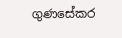ගුණසේකර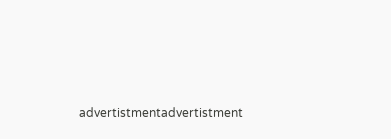advertistmentadvertistment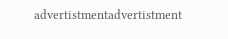advertistmentadvertistment